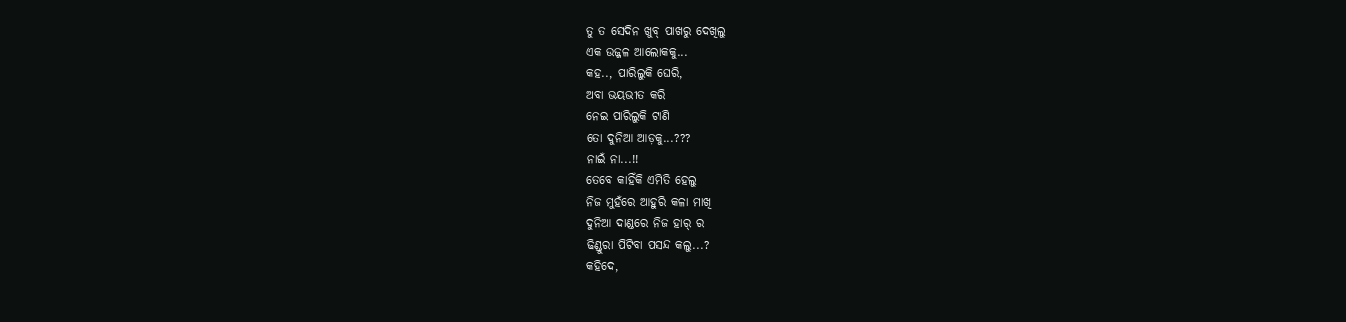ତୁ ତ ସେଦିନ ଖୁବ୍ ପାଖରୁ ଦେଖିଲୁ
ଏକ ଉଜ୍ଜଳ ଆଲୋକକୁ...
କହ.., ପାରିଲୁକି ଘେରି,
ଅବା ଭୟଭୀତ କରି
ନେଇ ପାରିଲୁକି ଟାଣି
ତୋ ଦୁନିଆ ଆଡ଼କୁ...???
ନାଇଁ ନା...!!
ତେବେ କାହିଁକି ଏମିତି ହେଲୁ
ନିଜ ମୁହଁରେ ଆହୁରି କଳା ମାଖି
ଦୁନିଆ ଦାଣ୍ଡରେ ନିଜ ହାର୍ ର
ଢିଣ୍ଡୁରା ପିଟିବା ପସନ୍ଦ କଲୁ...?
କହିଦେ,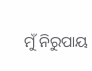ମୁଁ ନିରୁପାୟ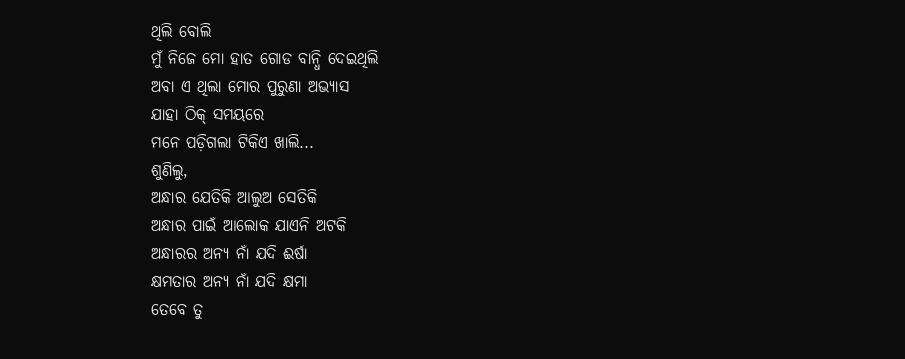ଥିଲି ବୋଲି
ମୁଁ ନିଜେ ମୋ ହାତ ଗୋଡ ବାନ୍ଧି ଦେଇଥିଲି
ଅବା ଏ ଥିଲା ମୋର ପୁରୁଣା ଅଭ୍ୟାସ
ଯାହା ଠିକ୍ ସମୟରେ
ମନେ ପଡ଼ିଗଲା ଟିକିଏ ଖାଲି...
ଶୁଣିଲୁ,
ଅନ୍ଧାର ଯେତିକି ଆଲୁଅ ସେତିକି
ଅନ୍ଧାର ପାଇଁ ଆଲୋକ ଯାଏନି ଅଟକି
ଅନ୍ଧାରର ଅନ୍ୟ ନାଁ ଯଦି ଈର୍ଷା
କ୍ଷମତାର ଅନ୍ୟ ନାଁ ଯଦି କ୍ଷମା
ତେବେ ତୁ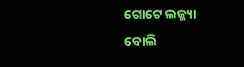ଗୋଟେ ଲଜ୍ଜ୍ୟା ବୋଲି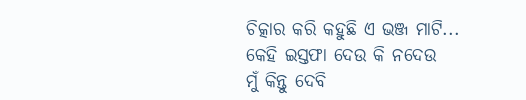ଚିତ୍କାର କରି କହୁଛି ଏ ଭଞ୍ଜ ମାଟି...
କେହି ଇସ୍ତଫା ଦେଉ କି ନଦେଉ
ମୁଁ କିନ୍ତୁ ଦେବି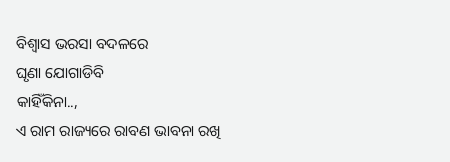ବିଶ୍ୱାସ ଭରସା ବଦଳରେ
ଘୃଣା ଯୋଗାଡିବି
କାହିଁକିନା..,
ଏ ରାମ ରାଜ୍ୟରେ ରାବଣ ଭାବନା ରଖି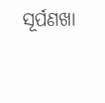ସୂର୍ପଣଖା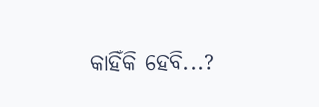କାହିଁକି ହେବି...?